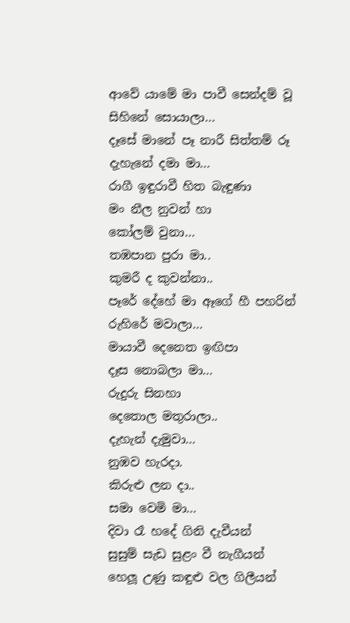ආවේ යාමේ මා පාවී සෙන්දම් වූ
සිහිනේ සොයාලා…
දෑසේ මානේ පෑ නාරී සිත්තම් රූ
දැහැනේ දමා මා…
රාගී ඉඳුරාවී හිත බැඳුණා
මං නීල නුවන් හා
කෝලම් වුනා…
තඹපාන පුරා මා..
කුමරී ද කුවන්නා..
පෑරේ දේහේ මා ඈගේ හී පහරින්
රුහිරේ මවාලා…
මායාවී දෙනෙත ඉඟිපා
දෑස නොබලා මා…
රුදුරු සිනහා
දෙතොල මතුරාලා..
දැහැන් දැමුවා…
නුඹව හැරදා.
කිරුළු ලන දා..
සමා වෙමි මා…
දිවා රෑ හදේ ගිනි දැවීයන්
සුසුම් සැඩ සුළං වී නැගීයන්
හෙලූ උණු කඳුළු වල ගිලීයන්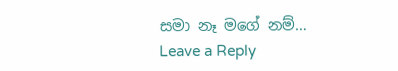සමා නෑ මගේ නම්…
Leave a Reply